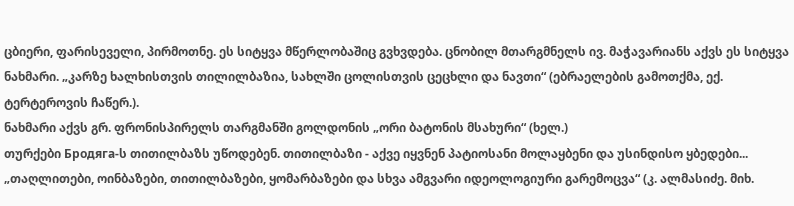ცბიერი, ფარისეველი, პირმოთნე. ეს სიტყვა მწერლობაშიც გვხვდება. ცნობილ მთარგმნელს ივ. მაჭავარიანს აქვს ეს სიტყვა ნახმარი. „კარზე ხალხისთვის თილილბაზია, სახლში ცოლისთვის ცეცხლი და ნავთი“ (ებრაელების გამოთქმა, ექ. ტერტეროვის ჩაწერ.).
ნახმარი აქვს გრ. ფრონისპირელს თარგმანში გოლდონის „ორი ბატონის მსახური“ (ხელ.)
თურქები Бродяга-ს თითილბაზს უწოდებენ. თითილბაზი - აქვე იყვნენ პატიოსანი მოლაყბენი და უსინდისო ყბედები... „თაღლითები, ოინბაზები, თითილბაზები, ყომარბაზები და სხვა ამგვარი იდეოლოგიური გარემოცვა“ (კ. ალმასიძე. მიხ.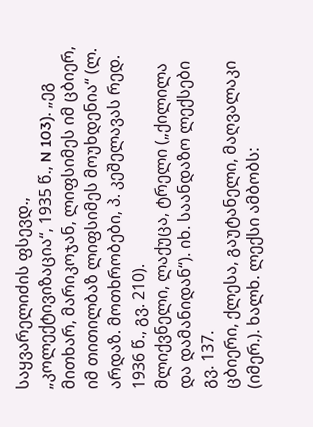საყვარელიძის ფსევდ., „კოლექტივიზაცია“, 1935 წ., N 103). „ეგ მითხარ, მარიკოჯან, ლიფსიმეს იმ ცბიერ, იმ თითილბაზ ლიფსიმეს მოუხდენია“ (ლ. არდაზ. მოთხრობები, პ. კეშელავას რედ. 1936 წ., გვ. 210).
მლიქვნელი, ლაქუცა, ტრელი („ქილილა და დამანიდან“). იხ. საანდაზო ლექსები გვ. 137.
ცბიერი, ქლესა, გაუტანელი, მაღვალაკი (იმერ.). ხალხ. ლექსი ამბობს: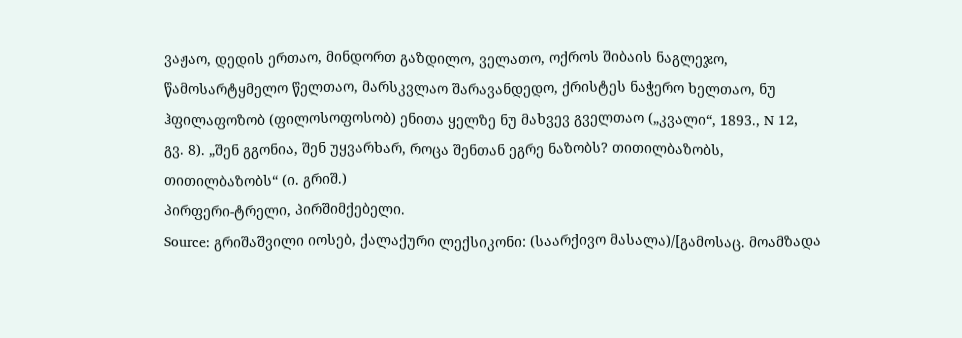ვაჟაო, დედის ერთაო, მინდორთ გაზდილო, ველათო, ოქროს შიბაის ნაგლეჯო, წამოსარტყმელო წელთაო, მარსკვლაო შარავანდედო, ქრისტეს ნაჭერო ხელთაო, ნუ ჰფილაფოზობ (ფილოსოფოსობ) ენითა ყელზე ნუ მახვევ გველთაო („კვალი“, 1893., N 12, გვ. 8). „შენ გგონია, შენ უყვარხარ, როცა შენთან ეგრე ნაზობს? თითილბაზობს, თითილბაზობს“ (ი. გრიშ.)
პირფერი-ტრელი, პირშიმქებელი.
Source: გრიშაშვილი იოსებ, ქალაქური ლექსიკონი: (საარქივო მასალა)/[გამოსაც. მოამზადა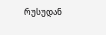რუსუდან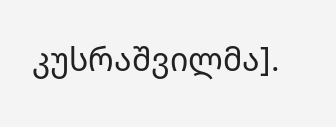კუსრაშვილმა].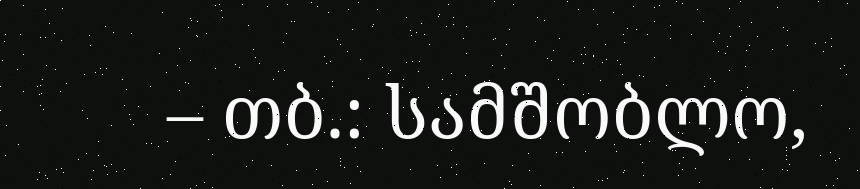– თბ.: სამშობლო,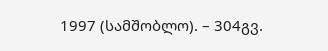1997 (სამშობლო). – 304გვ.